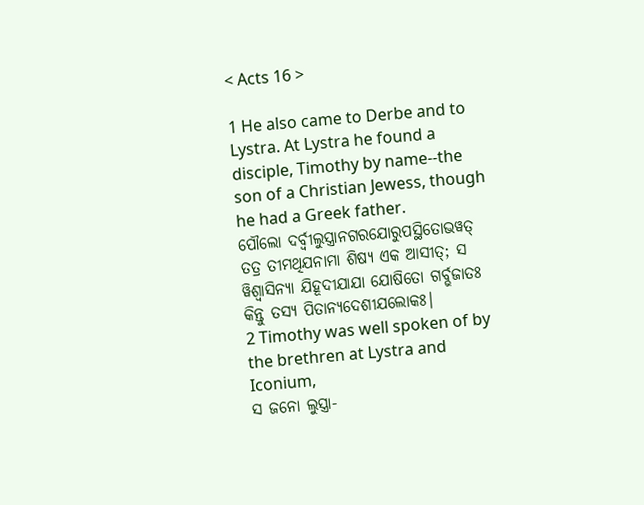< Acts 16 >

1 He also came to Derbe and to Lystra. At Lystra he found a disciple, Timothy by name--the son of a Christian Jewess, though he had a Greek father.
ପୌଲୋ ଦର୍ବ୍ବୀଲୁସ୍ତ୍ରାନଗରଯୋରୁପସ୍ଥିତୋଭୱତ୍ ତତ୍ର ତୀମଥିଯନାମା ଶିଷ୍ୟ ଏକ ଆସୀତ୍; ସ ୱିଶ୍ୱାସିନ୍ୟା ଯିହୂଦୀଯାଯା ଯୋଷିତୋ ଗର୍ବ୍ଭଜାତଃ କିନ୍ତୁ ତସ୍ୟ ପିତାନ୍ୟଦେଶୀଯଲୋକଃ|
2 Timothy was well spoken of by the brethren at Lystra and Iconium,
ସ ଜନୋ ଲୁସ୍ତ୍ରା-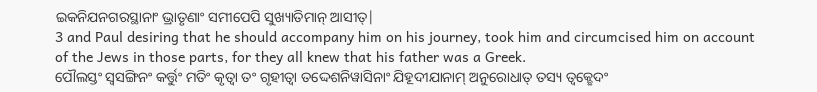ଇକନିଯନଗରସ୍ଥାନାଂ ଭ୍ରାତୃଣାଂ ସମୀପେପି ସୁଖ୍ୟାତିମାନ୍ ଆସୀତ୍|
3 and Paul desiring that he should accompany him on his journey, took him and circumcised him on account of the Jews in those parts, for they all knew that his father was a Greek.
ପୌଲସ୍ତଂ ସ୍ୱସଙ୍ଗିନଂ କର୍ତ୍ତୁଂ ମତିଂ କୃତ୍ୱା ତଂ ଗୃହୀତ୍ୱା ତଦ୍ଦେଶନିୱାସିନାଂ ଯିହୂଦୀଯାନାମ୍ ଅନୁରୋଧାତ୍ ତସ୍ୟ ତ୍ୱକ୍ଛେଦଂ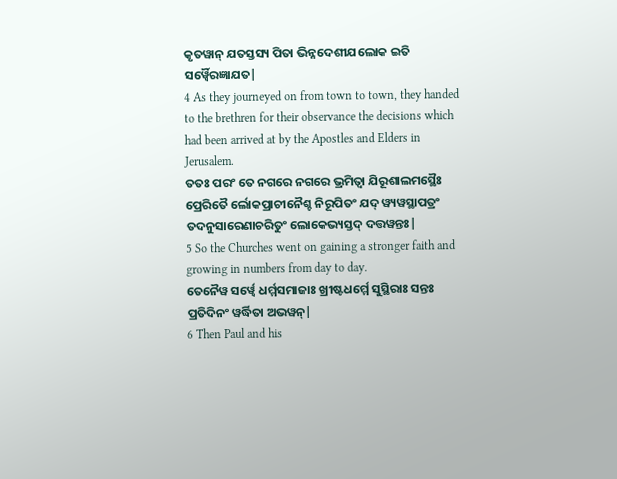କୃତୱାନ୍ ଯତସ୍ତସ୍ୟ ପିତା ଭିନ୍ନଦେଶୀଯଲୋକ ଇତି ସର୍ୱ୍ୱୈରଜ୍ଞାଯତ|
4 As they journeyed on from town to town, they handed to the brethren for their observance the decisions which had been arrived at by the Apostles and Elders in Jerusalem.
ତତଃ ପରଂ ତେ ନଗରେ ନଗରେ ଭ୍ରମିତ୍ୱା ଯିରୂଶାଲମସ୍ଥୈଃ ପ୍ରେରିତୈ ର୍ଲୋକପ୍ରାଚୀନୈଶ୍ଚ ନିରୂପିତଂ ଯଦ୍ ୱ୍ୟୱସ୍ଥାପତ୍ରଂ ତଦନୁସାରେଣାଚରିତୁଂ ଲୋକେଭ୍ୟସ୍ତଦ୍ ଦତ୍ତୱନ୍ତଃ|
5 So the Churches went on gaining a stronger faith and growing in numbers from day to day.
ତେନୈୱ ସର୍ୱ୍ୱେ ଧର୍ମ୍ମସମାଜାଃ ଖ୍ରୀଷ୍ଟଧର୍ମ୍ମେ ସୁସ୍ଥିରାଃ ସନ୍ତଃ ପ୍ରତିଦିନଂ ୱର୍ଦ୍ଧିତା ଅଭୱନ୍|
6 Then Paul and his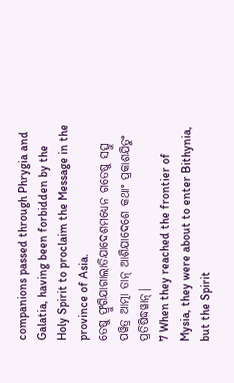companions passed through Phrygia and Galatia, having been forbidden by the Holy Spirit to proclaim the Message in the province of Asia.
ତେଷୁ ଫ୍ରୁଗିଯାଗାଲାତିଯାଦେଶମଧ୍ୟେନ ଗତେଷୁ ସତ୍ସୁ ପୱିତ୍ର ଆତ୍ମା ତାନ୍ ଆଶିଯାଦେଶେ କଥାଂ ପ୍ରକାଶଯିତୁଂ ପ୍ରତିଷିଦ୍ଧୱାନ୍|
7 When they reached the frontier of Mysia, they were about to enter Bithynia, but the Spirit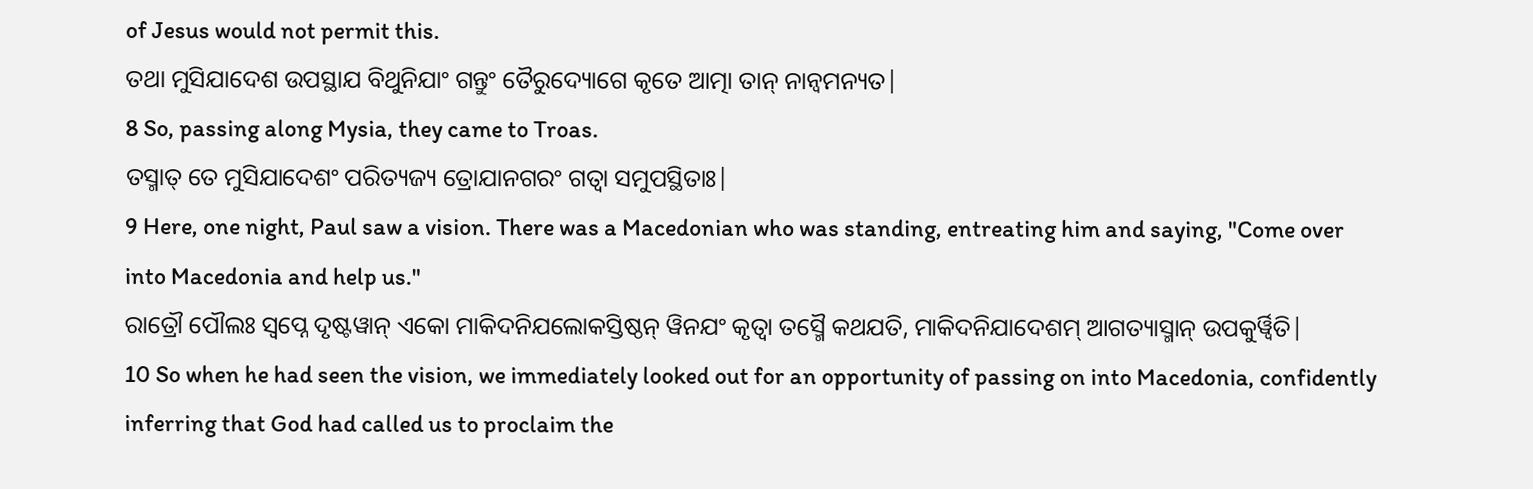of Jesus would not permit this.
ତଥା ମୁସିଯାଦେଶ ଉପସ୍ଥାଯ ବିଥୁନିଯାଂ ଗନ୍ତୁଂ ତୈରୁଦ୍ୟୋଗେ କୃତେ ଆତ୍ମା ତାନ୍ ନାନ୍ୱମନ୍ୟତ|
8 So, passing along Mysia, they came to Troas.
ତସ୍ମାତ୍ ତେ ମୁସିଯାଦେଶଂ ପରିତ୍ୟଜ୍ୟ ତ୍ରୋଯାନଗରଂ ଗତ୍ୱା ସମୁପସ୍ଥିତାଃ|
9 Here, one night, Paul saw a vision. There was a Macedonian who was standing, entreating him and saying, "Come over into Macedonia and help us."
ରାତ୍ରୌ ପୌଲଃ ସ୍ୱପ୍ନେ ଦୃଷ୍ଟୱାନ୍ ଏକୋ ମାକିଦନିଯଲୋକସ୍ତିଷ୍ଠନ୍ ୱିନଯଂ କୃତ୍ୱା ତସ୍ମୈ କଥଯତି, ମାକିଦନିଯାଦେଶମ୍ ଆଗତ୍ୟାସ୍ମାନ୍ ଉପକୁର୍ୱ୍ୱିତି|
10 So when he had seen the vision, we immediately looked out for an opportunity of passing on into Macedonia, confidently inferring that God had called us to proclaim the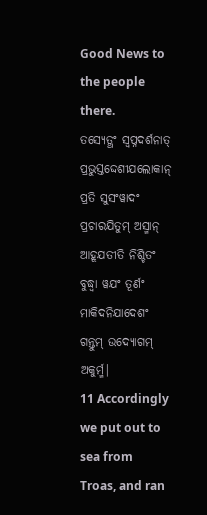Good News to the people there.
ତସ୍ୟେତ୍ଥଂ ସ୍ୱପ୍ନଦର୍ଶନାତ୍ ପ୍ରଭୁସ୍ତଦ୍ଦେଶୀଯଲୋକାନ୍ ପ୍ରତି ସୁସଂୱାଦଂ ପ୍ରଚାରଯିତୁମ୍ ଅସ୍ମାନ୍ ଆହୂଯତୀତି ନିଶ୍ଚିତଂ ବୁଦ୍ଧ୍ୱା ୱଯଂ ତୂର୍ଣଂ ମାକିଦନିଯାଦେଶଂ ଗନ୍ତୁମ୍ ଉଦ୍ୟୋଗମ୍ ଅକୁର୍ମ୍ମ|
11 Accordingly we put out to sea from Troas, and ran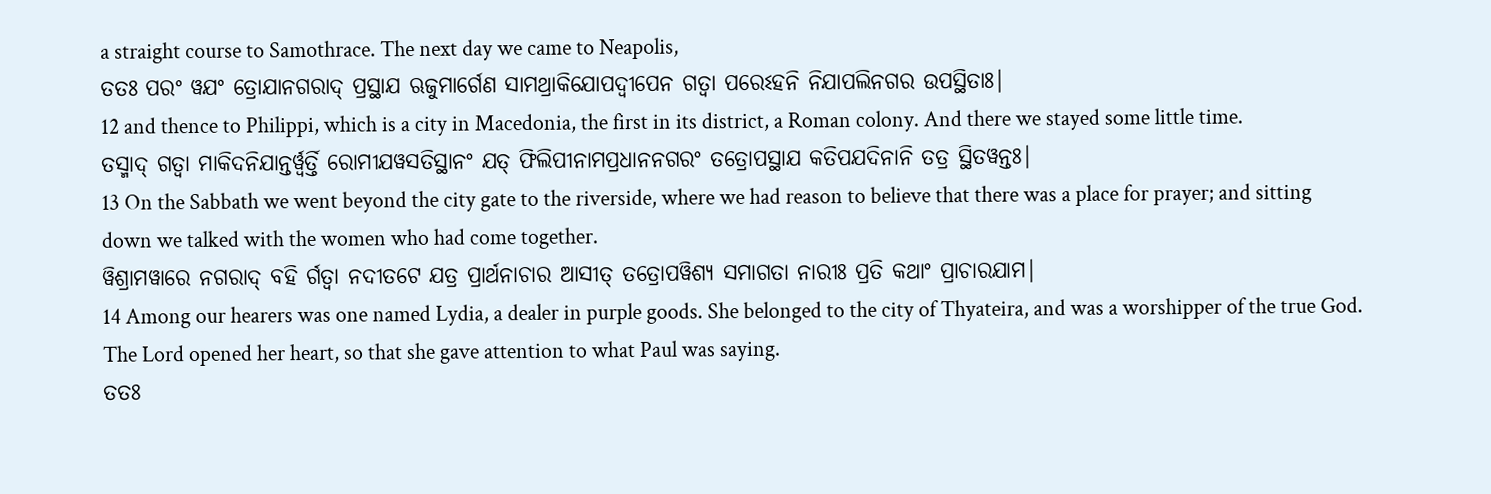a straight course to Samothrace. The next day we came to Neapolis,
ତତଃ ପରଂ ୱଯଂ ତ୍ରୋଯାନଗରାଦ୍ ପ୍ରସ୍ଥାଯ ଋଜୁମାର୍ଗେଣ ସାମଥ୍ରାକିଯୋପଦ୍ୱୀପେନ ଗତ୍ୱା ପରେଽହନି ନିଯାପଲିନଗର ଉପସ୍ଥିତାଃ|
12 and thence to Philippi, which is a city in Macedonia, the first in its district, a Roman colony. And there we stayed some little time.
ତସ୍ମାଦ୍ ଗତ୍ୱା ମାକିଦନିଯାନ୍ତର୍ୱ୍ୱର୍ତ୍ତି ରୋମୀଯୱସତିସ୍ଥାନଂ ଯତ୍ ଫିଲିପୀନାମପ୍ରଧାନନଗରଂ ତତ୍ରୋପସ୍ଥାଯ କତିପଯଦିନାନି ତତ୍ର ସ୍ଥିତୱନ୍ତଃ|
13 On the Sabbath we went beyond the city gate to the riverside, where we had reason to believe that there was a place for prayer; and sitting down we talked with the women who had come together.
ୱିଶ୍ରାମୱାରେ ନଗରାଦ୍ ବହି ର୍ଗତ୍ୱା ନଦୀତଟେ ଯତ୍ର ପ୍ରାର୍ଥନାଚାର ଆସୀତ୍ ତତ୍ରୋପୱିଶ୍ୟ ସମାଗତା ନାରୀଃ ପ୍ରତି କଥାଂ ପ୍ରାଚାରଯାମ|
14 Among our hearers was one named Lydia, a dealer in purple goods. She belonged to the city of Thyateira, and was a worshipper of the true God. The Lord opened her heart, so that she gave attention to what Paul was saying.
ତତଃ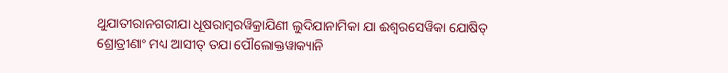ଥୁଯାତୀରାନଗରୀଯା ଧୂଷରାମ୍ବରୱିକ୍ରାଯିଣୀ ଲୁଦିଯାନାମିକା ଯା ଈଶ୍ୱରସେୱିକା ଯୋଷିତ୍ ଶ୍ରୋତ୍ରୀଣାଂ ମଧ୍ୟ ଆସୀତ୍ ତଯା ପୌଲୋକ୍ତୱାକ୍ୟାନି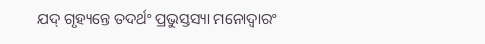ଯଦ୍ ଗୃହ୍ୟନ୍ତେ ତଦର୍ଥଂ ପ୍ରଭୁସ୍ତସ୍ୟା ମନୋଦ୍ୱାରଂ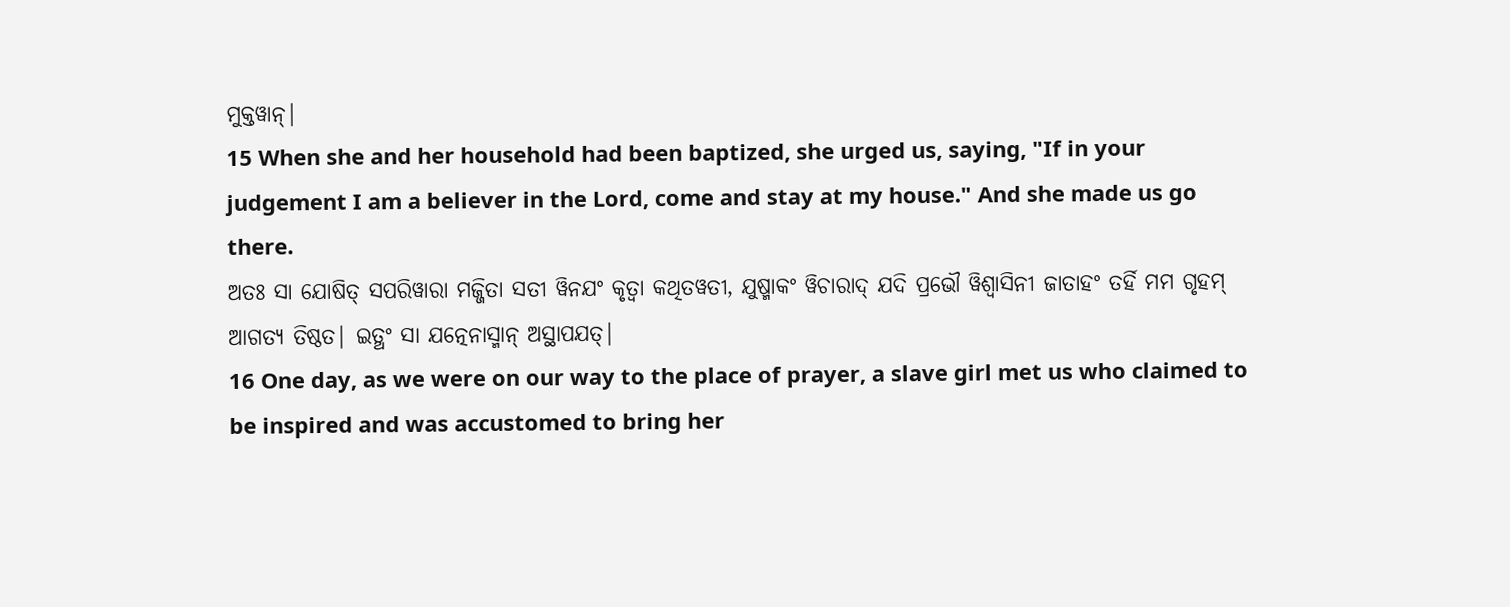ମୁକ୍ତୱାନ୍|
15 When she and her household had been baptized, she urged us, saying, "If in your judgement I am a believer in the Lord, come and stay at my house." And she made us go there.
ଅତଃ ସା ଯୋଷିତ୍ ସପରିୱାରା ମଜ୍ଜିତା ସତୀ ୱିନଯଂ କୃତ୍ୱା କଥିତୱତୀ, ଯୁଷ୍ମାକଂ ୱିଚାରାଦ୍ ଯଦି ପ୍ରଭୌ ୱିଶ୍ୱାସିନୀ ଜାତାହଂ ତର୍ହି ମମ ଗୃହମ୍ ଆଗତ୍ୟ ତିଷ୍ଠତ| ଇତ୍ଥଂ ସା ଯତ୍ନେନାସ୍ମାନ୍ ଅସ୍ଥାପଯତ୍|
16 One day, as we were on our way to the place of prayer, a slave girl met us who claimed to be inspired and was accustomed to bring her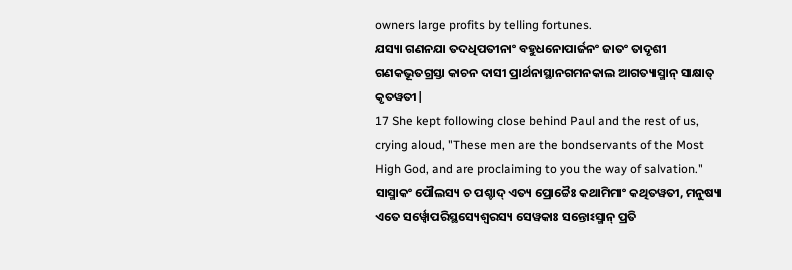owners large profits by telling fortunes.
ଯସ୍ୟା ଗଣନଯା ତଦଧିପତୀନାଂ ବହୁଧନୋପାର୍ଜନଂ ଜାତଂ ତାଦୃଶୀ ଗଣକଭୂତଗ୍ରସ୍ତା କାଚନ ଦାସୀ ପ୍ରାର୍ଥନାସ୍ଥାନଗମନକାଲ ଆଗତ୍ୟାସ୍ମାନ୍ ସାକ୍ଷାତ୍ କୃତୱତୀ|
17 She kept following close behind Paul and the rest of us, crying aloud, "These men are the bondservants of the Most High God, and are proclaiming to you the way of salvation."
ସାସ୍ମାକଂ ପୌଲସ୍ୟ ଚ ପଶ୍ଚାଦ୍ ଏତ୍ୟ ପ୍ରୋଚ୍ଚୈଃ କଥାମିମାଂ କଥିତୱତୀ, ମନୁଷ୍ୟା ଏତେ ସର୍ୱ୍ୱୋପରିସ୍ଥସ୍ୟେଶ୍ୱରସ୍ୟ ସେୱକାଃ ସନ୍ତୋଽସ୍ମାନ୍ ପ୍ରତି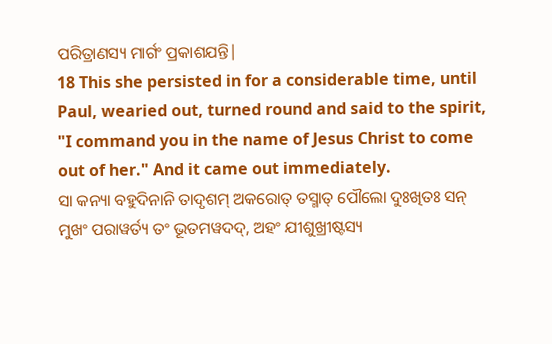ପରିତ୍ରାଣସ୍ୟ ମାର୍ଗଂ ପ୍ରକାଶଯନ୍ତି|
18 This she persisted in for a considerable time, until Paul, wearied out, turned round and said to the spirit, "I command you in the name of Jesus Christ to come out of her." And it came out immediately.
ସା କନ୍ୟା ବହୁଦିନାନି ତାଦୃଶମ୍ ଅକରୋତ୍ ତସ୍ମାତ୍ ପୌଲୋ ଦୁଃଖିତଃ ସନ୍ ମୁଖଂ ପରାୱର୍ତ୍ୟ ତଂ ଭୂତମୱଦଦ୍, ଅହଂ ଯୀଶୁଖ୍ରୀଷ୍ଟସ୍ୟ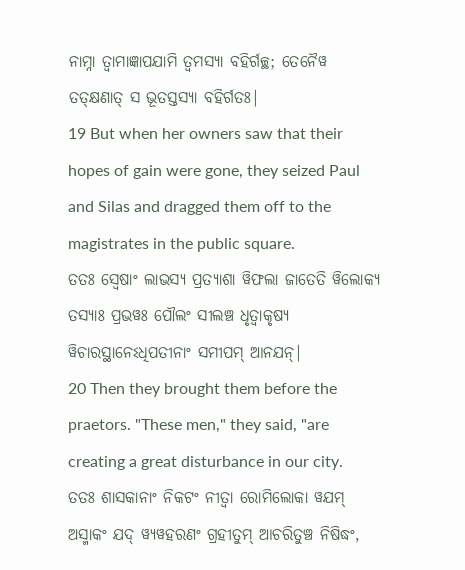ନାମ୍ନା ତ୍ୱାମାଜ୍ଞାପଯାମି ତ୍ୱମସ୍ୟା ବହିର୍ଗଚ୍ଛ; ତେନୈୱ ତତ୍କ୍ଷଣାତ୍ ସ ଭୂତସ୍ତସ୍ୟା ବହିର୍ଗତଃ|
19 But when her owners saw that their hopes of gain were gone, they seized Paul and Silas and dragged them off to the magistrates in the public square.
ତତଃ ସ୍ୱେଷାଂ ଲାଭସ୍ୟ ପ୍ରତ୍ୟାଶା ୱିଫଲା ଜାତେତି ୱିଲୋକ୍ୟ ତସ୍ୟାଃ ପ୍ରଭୱଃ ପୌଲଂ ସୀଲଞ୍ଚ ଧୃତ୍ୱାକୃଷ୍ୟ ୱିଚାରସ୍ଥାନେଽଧିପତୀନାଂ ସମୀପମ୍ ଆନଯନ୍|
20 Then they brought them before the praetors. "These men," they said, "are creating a great disturbance in our city.
ତତଃ ଶାସକାନାଂ ନିକଟଂ ନୀତ୍ୱା ରୋମିଲୋକା ୱଯମ୍ ଅସ୍ମାକଂ ଯଦ୍ ୱ୍ୟୱହରଣଂ ଗ୍ରହୀତୁମ୍ ଆଚରିତୁଞ୍ଚ ନିଷିଦ୍ଧଂ,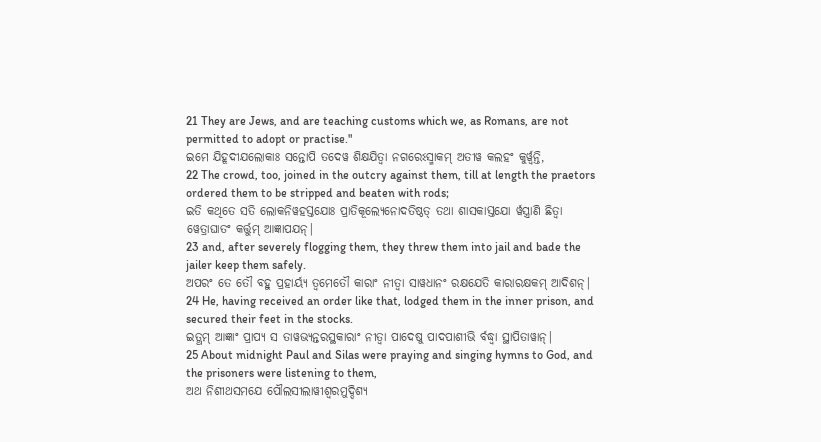21 They are Jews, and are teaching customs which we, as Romans, are not permitted to adopt or practise."
ଇମେ ଯିହୂଦୀଯଲୋକାଃ ସନ୍ତୋପି ତଦେୱ ଶିକ୍ଷଯିତ୍ୱା ନଗରେଽସ୍ମାକମ୍ ଅତୀୱ କଲହଂ କୁର୍ୱ୍ୱନ୍ତି,
22 The crowd, too, joined in the outcry against them, till at length the praetors ordered them to be stripped and beaten with rods;
ଇତି କଥିତେ ସତି ଲୋକନିୱହସ୍ତଯୋଃ ପ୍ରାତିକୂଲ୍ୟେନୋଦତିଷ୍ଠତ୍ ତଥା ଶାସକାସ୍ତଯୋ ର୍ୱସ୍ତ୍ରାଣି ଛିତ୍ୱା ୱେତ୍ରାଘାତଂ କର୍ତ୍ତୁମ୍ ଆଜ୍ଞାପଯନ୍|
23 and, after severely flogging them, they threw them into jail and bade the jailer keep them safely.
ଅପରଂ ତେ ତୌ ବହୁ ପ୍ରହାର୍ୟ୍ୟ ତ୍ୱମେତୌ କାରାଂ ନୀତ୍ୱା ସାୱଧାନଂ ରକ୍ଷଯେତି କାରାରକ୍ଷକମ୍ ଆଦିଶନ୍|
24 He, having received an order like that, lodged them in the inner prison, and secured their feet in the stocks.
ଇତ୍ଥମ୍ ଆଜ୍ଞାଂ ପ୍ରାପ୍ୟ ସ ତାୱଭ୍ୟନ୍ତରସ୍ଥକାରାଂ ନୀତ୍ୱା ପାଦେଷୁ ପାଦପାଶୀଭି ର୍ବଦ୍ଧ୍ୱା ସ୍ଥାପିତାୱାନ୍|
25 About midnight Paul and Silas were praying and singing hymns to God, and the prisoners were listening to them,
ଅଥ ନିଶୀଥସମଯେ ପୌଲସୀଲାୱୀଶ୍ୱରମୁଦ୍ଦିଶ୍ୟ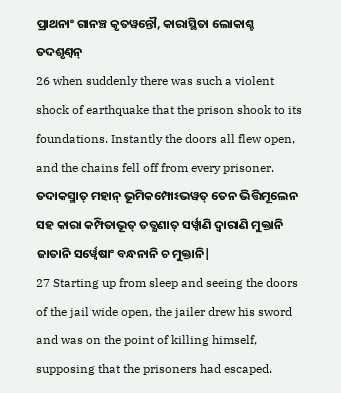ପ୍ରାଥନାଂ ଗାନଞ୍ଚ କୃତୱନ୍ତୌ, କାରାସ୍ଥିତା ଲୋକାଶ୍ଚ ତଦଶୃଣ୍ୱନ୍
26 when suddenly there was such a violent shock of earthquake that the prison shook to its foundations. Instantly the doors all flew open, and the chains fell off from every prisoner.
ତଦାକସ୍ମାତ୍ ମହାନ୍ ଭୂମିକମ୍ପୋଽଭୱତ୍ ତେନ ଭିତ୍ତିମୂଲେନ ସହ କାରା କମ୍ପିତାଭୂତ୍ ତତ୍କ୍ଷଣାତ୍ ସର୍ୱ୍ୱାଣି ଦ୍ୱାରାଣି ମୁକ୍ତାନି ଜାତାନି ସର୍ୱ୍ୱେଷାଂ ବନ୍ଧନାନି ଚ ମୁକ୍ତାନି|
27 Starting up from sleep and seeing the doors of the jail wide open, the jailer drew his sword and was on the point of killing himself, supposing that the prisoners had escaped.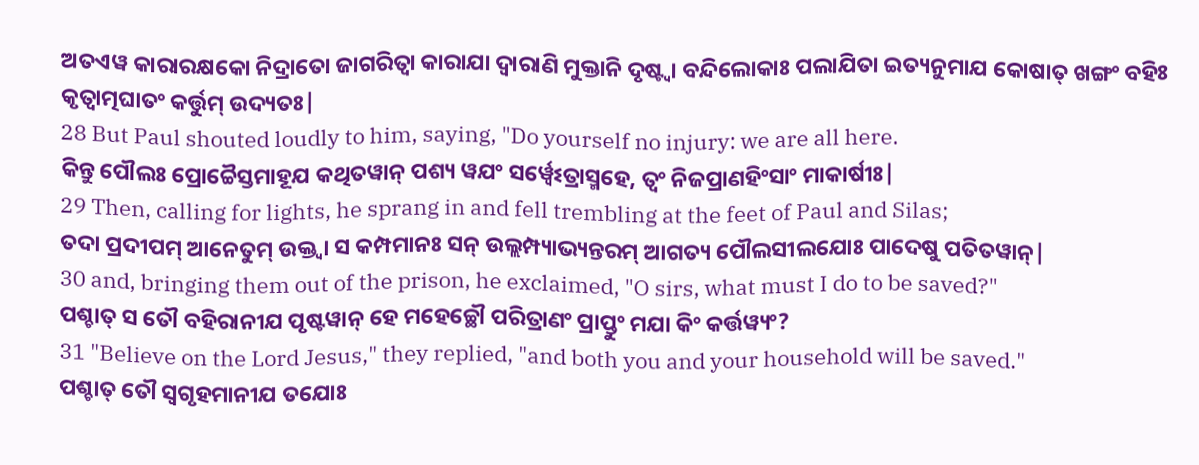ଅତଏୱ କାରାରକ୍ଷକୋ ନିଦ୍ରାତୋ ଜାଗରିତ୍ୱା କାରାଯା ଦ୍ୱାରାଣି ମୁକ୍ତାନି ଦୃଷ୍ଟ୍ୱା ବନ୍ଦିଲୋକାଃ ପଲାଯିତା ଇତ୍ୟନୁମାଯ କୋଷାତ୍ ଖଙ୍ଗଂ ବହିଃ କୃତ୍ୱାତ୍ମଘାତଂ କର୍ତ୍ତୁମ୍ ଉଦ୍ୟତଃ|
28 But Paul shouted loudly to him, saying, "Do yourself no injury: we are all here.
କିନ୍ତୁ ପୌଲଃ ପ୍ରୋଚ୍ଚୈସ୍ତମାହୂଯ କଥିତୱାନ୍ ପଶ୍ୟ ୱଯଂ ସର୍ୱ୍ୱେଽତ୍ରାସ୍ମହେ, ତ୍ୱଂ ନିଜପ୍ରାଣହିଂସାଂ ମାକାର୍ଷୀଃ|
29 Then, calling for lights, he sprang in and fell trembling at the feet of Paul and Silas;
ତଦା ପ୍ରଦୀପମ୍ ଆନେତୁମ୍ ଉକ୍ତ୍ୱା ସ କମ୍ପମାନଃ ସନ୍ ଉଲ୍ଲମ୍ପ୍ୟାଭ୍ୟନ୍ତରମ୍ ଆଗତ୍ୟ ପୌଲସୀଲଯୋଃ ପାଦେଷୁ ପତିତୱାନ୍|
30 and, bringing them out of the prison, he exclaimed, "O sirs, what must I do to be saved?"
ପଶ୍ଚାତ୍ ସ ତୌ ବହିରାନୀଯ ପୃଷ୍ଟୱାନ୍ ହେ ମହେଚ୍ଛୌ ପରିତ୍ରାଣଂ ପ୍ରାପ୍ତୁଂ ମଯା କିଂ କର୍ତ୍ତୱ୍ୟଂ?
31 "Believe on the Lord Jesus," they replied, "and both you and your household will be saved."
ପଶ୍ଚାତ୍ ତୌ ସ୍ୱଗୃହମାନୀଯ ତଯୋଃ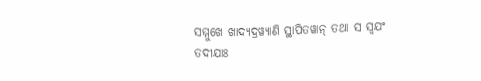ସମ୍ମୁଖେ ଖାଦ୍ୟଦ୍ରୱ୍ୟାଣି ସ୍ଥାପିତୱାନ୍ ତଥା ସ ସ୍ୱଯଂ ତଦୀଯାଃ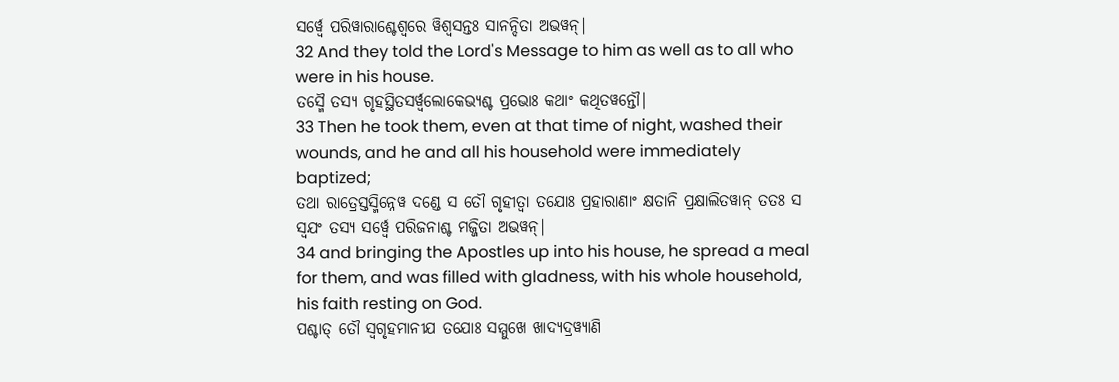ସର୍ୱ୍ୱେ ପରିୱାରାଶ୍ଚେଶ୍ୱରେ ୱିଶ୍ୱସନ୍ତଃ ସାନନ୍ଦିତା ଅଭୱନ୍|
32 And they told the Lord's Message to him as well as to all who were in his house.
ତସ୍ମୈ ତସ୍ୟ ଗୃହସ୍ଥିତସର୍ୱ୍ୱଲୋକେଭ୍ୟଶ୍ଚ ପ୍ରଭୋଃ କଥାଂ କଥିତୱନ୍ତୌ|
33 Then he took them, even at that time of night, washed their wounds, and he and all his household were immediately baptized;
ତଥା ରାତ୍ରେସ୍ତସ୍ମିନ୍ନେୱ ଦଣ୍ଡେ ସ ତୌ ଗୃହୀତ୍ୱା ତଯୋଃ ପ୍ରହାରାଣାଂ କ୍ଷତାନି ପ୍ରକ୍ଷାଲିତୱାନ୍ ତତଃ ସ ସ୍ୱଯଂ ତସ୍ୟ ସର୍ୱ୍ୱେ ପରିଜନାଶ୍ଚ ମଜ୍ଜିତା ଅଭୱନ୍|
34 and bringing the Apostles up into his house, he spread a meal for them, and was filled with gladness, with his whole household, his faith resting on God.
ପଶ୍ଚାତ୍ ତୌ ସ୍ୱଗୃହମାନୀଯ ତଯୋଃ ସମ୍ମୁଖେ ଖାଦ୍ୟଦ୍ରୱ୍ୟାଣି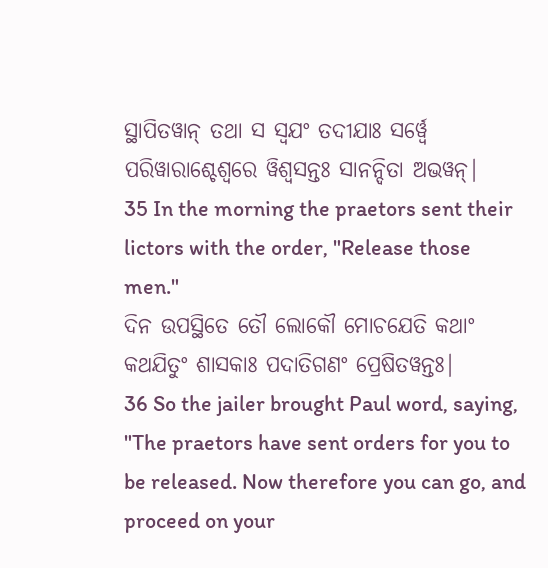ସ୍ଥାପିତୱାନ୍ ତଥା ସ ସ୍ୱଯଂ ତଦୀଯାଃ ସର୍ୱ୍ୱେ ପରିୱାରାଶ୍ଚେଶ୍ୱରେ ୱିଶ୍ୱସନ୍ତଃ ସାନନ୍ଦିତା ଅଭୱନ୍|
35 In the morning the praetors sent their lictors with the order, "Release those men."
ଦିନ ଉପସ୍ଥିତେ ତୌ ଲୋକୌ ମୋଚଯେତି କଥାଂ କଥଯିତୁଂ ଶାସକାଃ ପଦାତିଗଣଂ ପ୍ରେଷିତୱନ୍ତଃ|
36 So the jailer brought Paul word, saying, "The praetors have sent orders for you to be released. Now therefore you can go, and proceed on your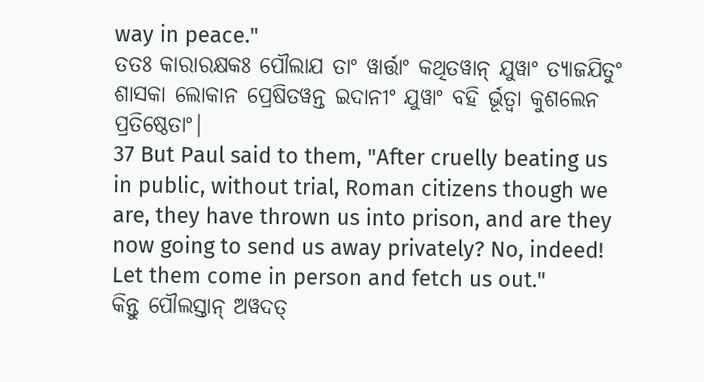way in peace."
ତତଃ କାରାରକ୍ଷକଃ ପୌଲାଯ ତାଂ ୱାର୍ତ୍ତାଂ କଥିତୱାନ୍ ଯୁୱାଂ ତ୍ୟାଜଯିତୁଂ ଶାସକା ଲୋକାନ ପ୍ରେଷିତୱନ୍ତ ଇଦାନୀଂ ଯୁୱାଂ ବହି ର୍ଭୂତ୍ୱା କୁଶଲେନ ପ୍ରତିଷ୍ଠେତାଂ|
37 But Paul said to them, "After cruelly beating us in public, without trial, Roman citizens though we are, they have thrown us into prison, and are they now going to send us away privately? No, indeed! Let them come in person and fetch us out."
କିନ୍ତୁ ପୌଲସ୍ତାନ୍ ଅୱଦତ୍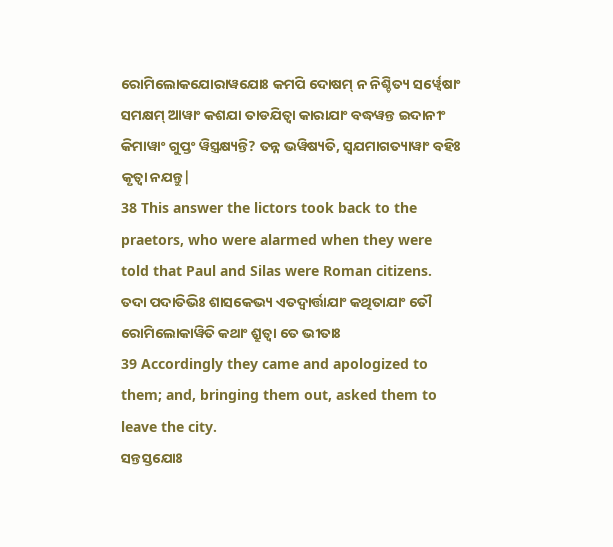ରୋମିଲୋକଯୋରାୱଯୋଃ କମପି ଦୋଷମ୍ ନ ନିଶ୍ଚିତ୍ୟ ସର୍ୱ୍ୱେଷାଂ ସମକ୍ଷମ୍ ଆୱାଂ କଶଯା ତାଡଯିତ୍ୱା କାରାଯାଂ ବଦ୍ଧୱନ୍ତ ଇଦାନୀଂ କିମାୱାଂ ଗୁପ୍ତଂ ୱିସ୍ତ୍ରକ୍ଷ୍ୟନ୍ତି? ତନ୍ନ ଭୱିଷ୍ୟତି, ସ୍ୱଯମାଗତ୍ୟାୱାଂ ବହିଃ କୃତ୍ୱା ନଯନ୍ତୁ|
38 This answer the lictors took back to the praetors, who were alarmed when they were told that Paul and Silas were Roman citizens.
ତଦା ପଦାତିଭିଃ ଶାସକେଭ୍ୟ ଏତଦ୍ୱାର୍ତ୍ତାଯାଂ କଥିତାଯାଂ ତୌ ରୋମିଲୋକାୱିତି କଥାଂ ଶ୍ରୁତ୍ୱା ତେ ଭୀତାଃ
39 Accordingly they came and apologized to them; and, bringing them out, asked them to leave the city.
ସନ୍ତସ୍ତଯୋଃ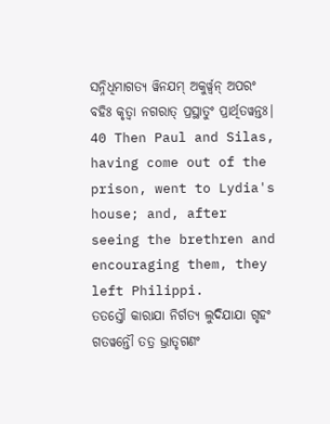ସନ୍ନିଧିମାଗତ୍ୟ ୱିନଯମ୍ ଅକୁର୍ୱ୍ୱନ୍ ଅପରଂ ବହିଃ କୃତ୍ୱା ନଗରାତ୍ ପ୍ରସ୍ଥାତୁଂ ପ୍ରାର୍ଥିତୱନ୍ତଃ|
40 Then Paul and Silas, having come out of the prison, went to Lydia's house; and, after seeing the brethren and encouraging them, they left Philippi.
ତତସ୍ତୌ କାରାଯା ନିର୍ଗତ୍ୟ ଲୁଦିଯାଯା ଗୃହଂ ଗତୱନ୍ତୌ ତତ୍ର ଭ୍ରାତୃଗଣଂ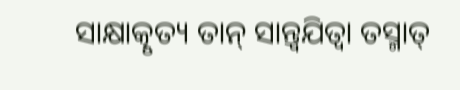ସାକ୍ଷାତ୍କୃତ୍ୟ ତାନ୍ ସାନ୍ତ୍ୱଯିତ୍ୱା ତସ୍ମାତ୍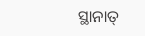ସ୍ଥାନାତ୍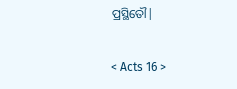ପ୍ରସ୍ଥିତୌ|

< Acts 16 >